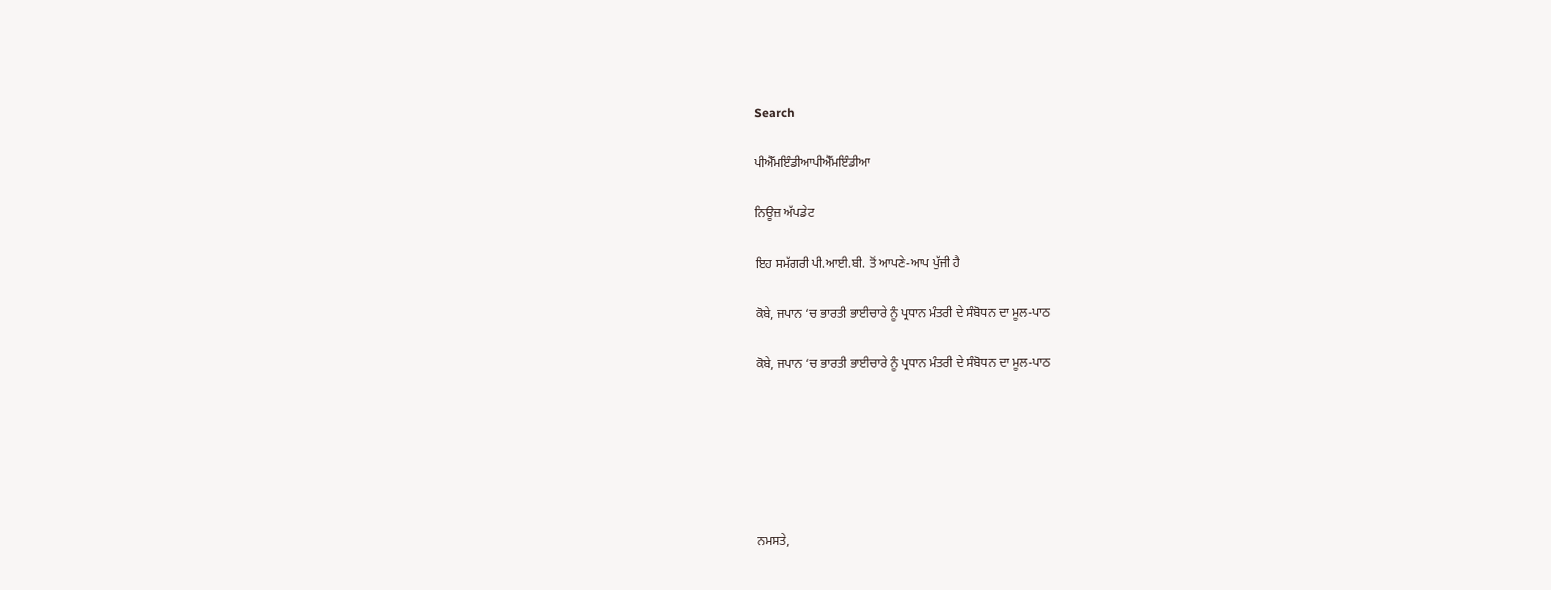Search

ਪੀਐੱਮਇੰਡੀਆਪੀਐੱਮਇੰਡੀਆ

ਨਿਊਜ਼ ਅੱਪਡੇਟ

ਇਹ ਸਮੱਗਰੀ ਪੀ.ਆਈ.ਬੀ. ਤੋਂ ਆਪਣੇ-ਆਪ ਪੁੱਜੀ ਹੈ

ਕੋਬੇ, ਜਪਾਨ ‘ਚ ਭਾਰਤੀ ਭਾਈਚਾਰੇ ਨੂੰ ਪ੍ਰਧਾਨ ਮੰਤਰੀ ਦੇ ਸੰਬੋਧਨ ਦਾ ਮੂਲ-ਪਾਠ

ਕੋਬੇ, ਜਪਾਨ ‘ਚ ਭਾਰਤੀ ਭਾਈਚਾਰੇ ਨੂੰ ਪ੍ਰਧਾਨ ਮੰਤਰੀ ਦੇ ਸੰਬੋਧਨ ਦਾ ਮੂਲ-ਪਾਠ






ਨਮਸਤੇ,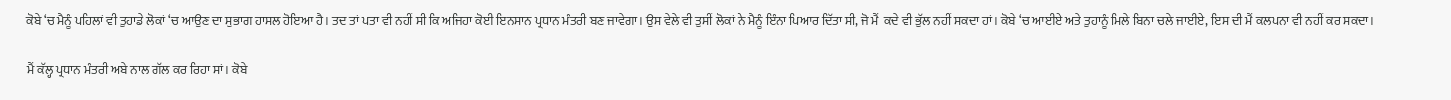ਕੋਬੇ ‘ਚ ਮੈਨੂੰ ਪਹਿਲਾਂ ਵੀ ਤੁਹਾਡੇ ਲੋਕਾਂ ‘ਚ ਆਉਣ ਦਾ ਸੁਭਾਗ ਹਾਸਲ ਹੋਇਆ ਹੈ। ਤਦ ਤਾਂ ਪਤਾ ਵੀ ਨਹੀਂ ਸੀ ਕਿ ਅਜਿਹਾ ਕੋਈ ਇਨਸਾਨ ਪ੍ਰਧਾਨ ਮੰਤਰੀ ਬਣ ਜਾਵੇਗਾ। ਉਸ ਵੇਲੇ ਵੀ ਤੁਸੀਂ ਲੋਕਾਂ ਨੇ ਮੈਨੂੰ ਇੰਨਾ ਪਿਆਰ ਦਿੱਤਾ ਸੀ, ਜੋ ਮੈਂ  ਕਦੇ ਵੀ ਭੁੱਲ ਨਹੀਂ ਸਕਦਾ ਹਾਂ। ਕੋਬੇ ‘ਚ ਆਈਏ ਅਤੇ ਤੁਹਾਨੂੰ ਮਿਲੇ ਬਿਨਾ ਚਲੇ ਜਾਈਏ, ਇਸ ਦੀ ਮੈਂ ਕਲਪਨਾ ਵੀ ਨਹੀਂ ਕਰ ਸਕਦਾ।

ਮੈਂ ਕੱਲ੍ਹ ਪ੍ਰਧਾਨ ਮੰਤਰੀ ਅਬੇ ਨਾਲ ਗੱਲ ਕਰ ਰਿਹਾ ਸਾਂ। ਕੋਬੇ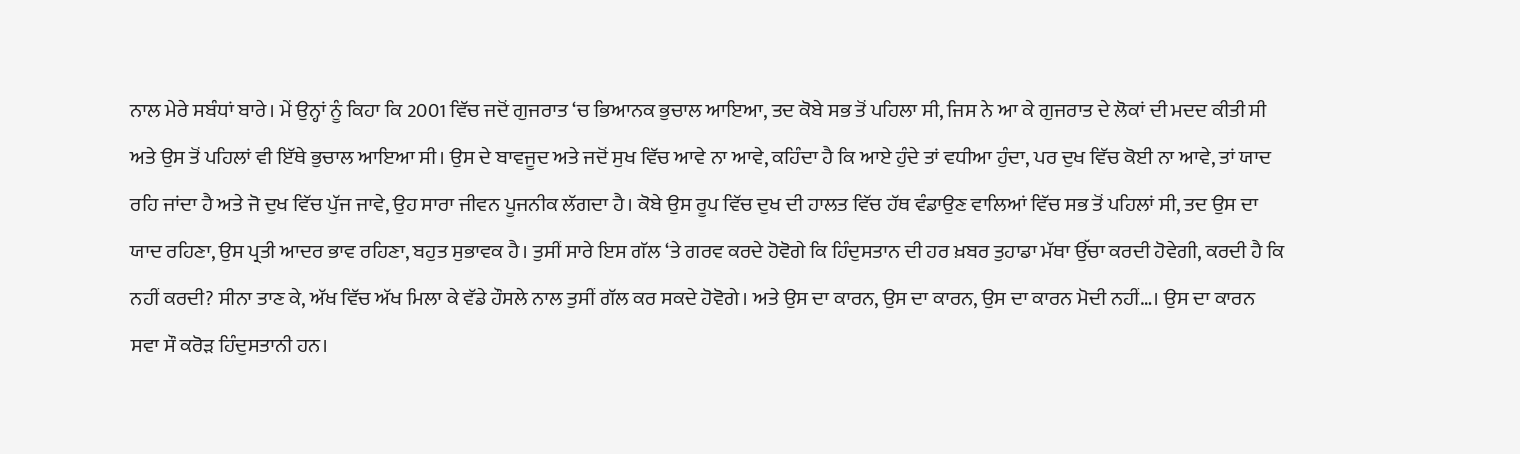ਨਾਲ ਮੇਰੇ ਸਬੰਧਾਂ ਬਾਰੇ। ਮੇਂ ਉਨ੍ਹਾਂ ਨੂੰ ਕਿਹਾ ਕਿ 2001 ਵਿੱਚ ਜਦੋਂ ਗੁਜਰਾਤ ‘ਚ ਭਿਆਨਕ ਭੁਚਾਲ ਆਇਆ, ਤਦ ਕੋਬੇ ਸਭ ਤੋਂ ਪਹਿਲਾ ਸੀ, ਜਿਸ ਨੇ ਆ ਕੇ ਗੁਜਰਾਤ ਦੇ ਲੋਕਾਂ ਦੀ ਮਦਦ ਕੀਤੀ ਸੀ ਅਤੇ ਉਸ ਤੋਂ ਪਹਿਲਾਂ ਵੀ ਇੱਥੇ ਭੁਚਾਲ ਆਇਆ ਸੀ। ਉਸ ਦੇ ਬਾਵਜੂਦ ਅਤੇ ਜਦੋਂ ਸੁਖ ਵਿੱਚ ਆਵੇ ਨਾ ਆਵੇ, ਕਹਿੰਦਾ ਹੈ ਕਿ ਆਏ ਹੁੰਦੇ ਤਾਂ ਵਧੀਆ ਹੁੰਦਾ, ਪਰ ਦੁਖ ਵਿੱਚ ਕੋਈ ਨਾ ਆਵੇ, ਤਾਂ ਯਾਦ ਰਹਿ ਜਾਂਦਾ ਹੈ ਅਤੇ ਜੋ ਦੁਖ ਵਿੱਚ ਪੁੱਜ ਜਾਵੇ, ਉਹ ਸਾਰਾ ਜੀਵਨ ਪੂਜਨੀਕ ਲੱਗਦਾ ਹੈ। ਕੋਬੇ ਉਸ ਰੂਪ ਵਿੱਚ ਦੁਖ ਦੀ ਹਾਲਤ ਵਿੱਚ ਹੱਥ ਵੰਡਾਉਣ ਵਾਲਿਆਂ ਵਿੱਚ ਸਭ ਤੋਂ ਪਹਿਲਾਂ ਸੀ, ਤਦ ਉਸ ਦਾ ਯਾਦ ਰਹਿਣਾ, ਉਸ ਪ੍ਰਤੀ ਆਦਰ ਭਾਵ ਰਹਿਣਾ, ਬਹੁਤ ਸੁਭਾਵਕ ਹੈ। ਤੁਸੀਂ ਸਾਰੇ ਇਸ ਗੱਲ ‘ਤੇ ਗਰਵ ਕਰਦੇ ਹੋਵੋਗੇ ਕਿ ਹਿੰਦੁਸਤਾਨ ਦੀ ਹਰ ਖ਼ਬਰ ਤੁਹਾਡਾ ਮੱਥਾ ਉੱਚਾ ਕਰਦੀ ਹੋਵੇਗੀ, ਕਰਦੀ ਹੈ ਕਿ ਨਹੀਂ ਕਰਦੀ? ਸੀਨਾ ਤਾਣ ਕੇ, ਅੱਖ ਵਿੱਚ ਅੱਖ ਮਿਲਾ ਕੇ ਵੱਡੇ ਹੌਸਲੇ ਨਾਲ ਤੁਸੀਂ ਗੱਲ ਕਰ ਸਕਦੇ ਹੋਵੋਗੇ। ਅਤੇ ਉਸ ਦਾ ਕਾਰਨ, ਉਸ ਦਾ ਕਾਰਨ, ਉਸ ਦਾ ਕਾਰਨ ਮੋਦੀ ਨਹੀਂ…। ਉਸ ਦਾ ਕਾਰਨ ਸਵਾ ਸੌ ਕਰੋੜ ਹਿੰਦੁਸਤਾਨੀ ਹਨ।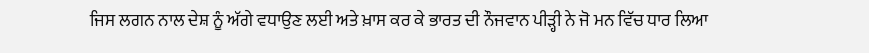ਜਿਸ ਲਗਨ ਨਾਲ ਦੇਸ਼ ਨੂੰ ਅੱਗੇ ਵਧਾਉਣ ਲਈ ਅਤੇ ਖ਼ਾਸ ਕਰ ਕੇ ਭਾਰਤ ਦੀ ਨੌਜਵਾਨ ਪੀੜ੍ਹੀ ਨੇ ਜੋ ਮਨ ਵਿੱਚ ਧਾਰ ਲਿਆ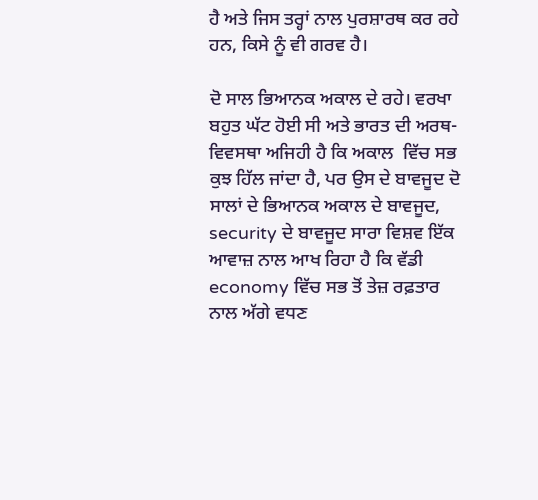ਹੈ ਅਤੇ ਜਿਸ ਤਰ੍ਹਾਂ ਨਾਲ ਪੁਰਸ਼ਾਰਥ ਕਰ ਰਹੇ ਹਨ, ਕਿਸੇ ਨੂੰ ਵੀ ਗਰਵ ਹੈ।

ਦੋ ਸਾਲ ਭਿਆਨਕ ਅਕਾਲ ਦੇ ਰਹੇ। ਵਰਖਾ ਬਹੁਤ ਘੱਟ ਹੋਈ ਸੀ ਅਤੇ ਭਾਰਤ ਦੀ ਅਰਥ-ਵਿਵਸਥਾ ਅਜਿਹੀ ਹੈ ਕਿ ਅਕਾਲ  ਵਿੱਚ ਸਭ ਕੁਝ ਹਿੱਲ ਜਾਂਦਾ ਹੈ, ਪਰ ਉਸ ਦੇ ਬਾਵਜੂਦ ਦੋ ਸਾਲਾਂ ਦੇ ਭਿਆਨਕ ਅਕਾਲ ਦੇ ਬਾਵਜੂਦ, security ਦੇ ਬਾਵਜੂਦ ਸਾਰਾ ਵਿਸ਼ਵ ਇੱਕ ਆਵਾਜ਼ ਨਾਲ ਆਖ ਰਿਹਾ ਹੈ ਕਿ ਵੱਡੀ economy ਵਿੱਚ ਸਭ ਤੋਂ ਤੇਜ਼ ਰਫ਼ਤਾਰ ਨਾਲ ਅੱਗੇ ਵਧਣ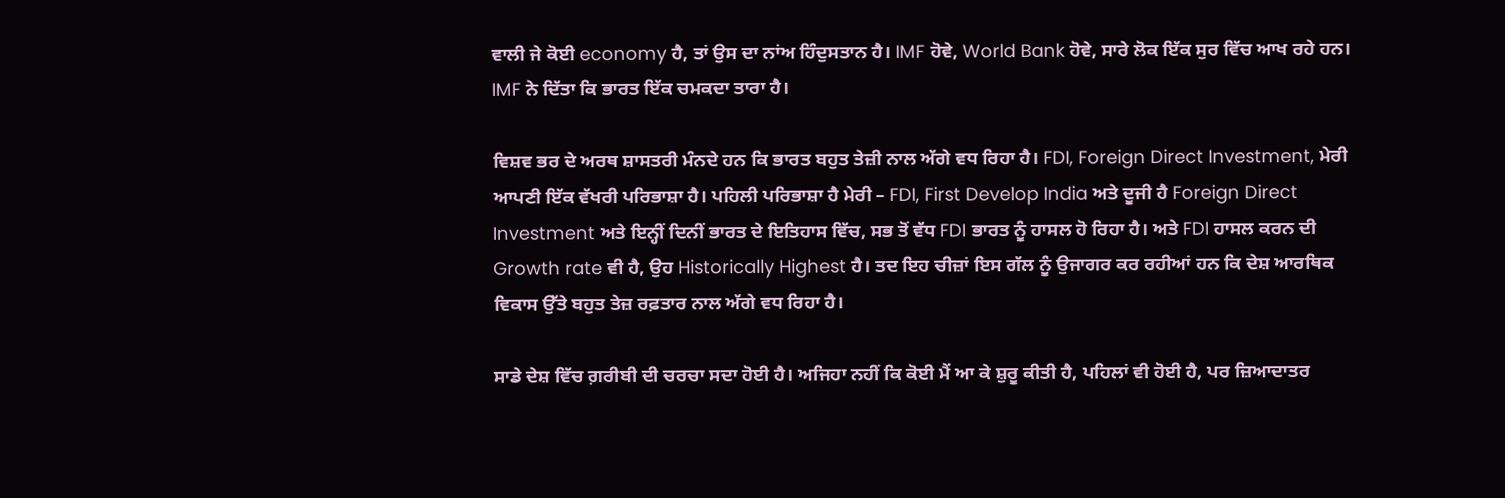ਵਾਲੀ ਜੇ ਕੋਈ economy ਹੈ, ਤਾਂ ਉਸ ਦਾ ਨਾਂਅ ਹਿੰਦੁਸਤਾਨ ਹੈ। IMF ਹੋਵੇ, World Bank ਹੋਵੇ, ਸਾਰੇ ਲੋਕ ਇੱਕ ਸੁਰ ਵਿੱਚ ਆਖ ਰਹੇ ਹਨ। IMF ਨੇ ਦਿੱਤਾ ਕਿ ਭਾਰਤ ਇੱਕ ਚਮਕਦਾ ਤਾਰਾ ਹੈ।

ਵਿਸ਼ਵ ਭਰ ਦੇ ਅਰਥ ਸ਼ਾਸਤਰੀ ਮੰਨਦੇ ਹਨ ਕਿ ਭਾਰਤ ਬਹੁਤ ਤੇਜ਼ੀ ਨਾਲ ਅੱਗੇ ਵਧ ਰਿਹਾ ਹੈ। FDI, Foreign Direct Investment, ਮੇਰੀ ਆਪਣੀ ਇੱਕ ਵੱਖਰੀ ਪਰਿਭਾਸ਼ਾ ਹੈ। ਪਹਿਲੀ ਪਰਿਭਾਸ਼ਾ ਹੈ ਮੇਰੀ – FDI, First Develop India ਅਤੇ ਦੂਜੀ ਹੈ Foreign Direct Investment ਅਤੇ ਇਨ੍ਹੀਂ ਦਿਨੀਂ ਭਾਰਤ ਦੇ ਇਤਿਹਾਸ ਵਿੱਚ, ਸਭ ਤੋਂ ਵੱਧ FDI ਭਾਰਤ ਨੂੰ ਹਾਸਲ ਹੋ ਰਿਹਾ ਹੈ। ਅਤੇ FDI ਹਾਸਲ ਕਰਨ ਦੀ Growth rate ਵੀ ਹੈ, ਉਹ Historically Highest ਹੈ। ਤਦ ਇਹ ਚੀਜ਼ਾਂ ਇਸ ਗੱਲ ਨੂੰ ਉਜਾਗਰ ਕਰ ਰਹੀਆਂ ਹਨ ਕਿ ਦੇਸ਼ ਆਰਥਿਕ ਵਿਕਾਸ ਉੱਤੇ ਬਹੁਤ ਤੇਜ਼ ਰਫ਼ਤਾਰ ਨਾਲ ਅੱਗੇ ਵਧ ਰਿਹਾ ਹੈ।

ਸਾਡੇ ਦੇਸ਼ ਵਿੱਚ ਗ਼ਰੀਬੀ ਦੀ ਚਰਚਾ ਸਦਾ ਹੋਈ ਹੈ। ਅਜਿਹਾ ਨਹੀਂ ਕਿ ਕੋਈ ਮੈਂ ਆ ਕੇ ਸ਼ੁਰੂ ਕੀਤੀ ਹੈ, ਪਹਿਲਾਂ ਵੀ ਹੋਈ ਹੈ, ਪਰ ਜ਼ਿਆਦਾਤਰ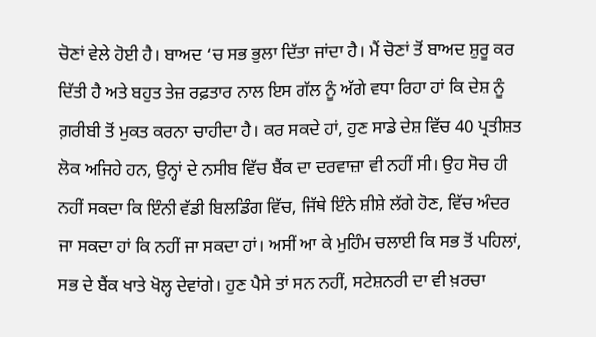ਚੋਣਾਂ ਵੇਲੇ ਹੋਈ ਹੈ। ਬਾਅਦ ‘ਚ ਸਭ ਭੁਲਾ ਦਿੱਤਾ ਜਾਂਦਾ ਹੈ। ਮੈਂ ਚੋਣਾਂ ਤੋਂ ਬਾਅਦ ਸ਼ੁਰੂ ਕਰ ਦਿੱਤੀ ਹੈ ਅਤੇ ਬਹੁਤ ਤੇਜ਼ ਰਫ਼ਤਾਰ ਨਾਲ ਇਸ ਗੱਲ ਨੂੰ ਅੱਗੇ ਵਧਾ ਰਿਹਾ ਹਾਂ ਕਿ ਦੇਸ਼ ਨੂੰ ਗ਼ਰੀਬੀ ਤੋਂ ਮੁਕਤ ਕਰਨਾ ਚਾਹੀਦਾ ਹੈ। ਕਰ ਸਕਦੇ ਹਾਂ, ਹੁਣ ਸਾਡੇ ਦੇਸ਼ ਵਿੱਚ 40 ਪ੍ਰਤੀਸ਼ਤ ਲੋਕ ਅਜਿਹੇ ਹਨ, ਉਨ੍ਹਾਂ ਦੇ ਨਸੀਬ ਵਿੱਚ ਬੈਂਕ ਦਾ ਦਰਵਾਜ਼ਾ ਵੀ ਨਹੀਂ ਸੀ। ਉਹ ਸੋਚ ਹੀ ਨਹੀਂ ਸਕਦਾ ਕਿ ਇੰਨੀ ਵੱਡੀ ਬਿਲਡਿੰਗ ਵਿੱਚ, ਜਿੱਥੇ ਇੰਨੇ ਸ਼ੀਸ਼ੇ ਲੱਗੇ ਹੋਣ, ਵਿੱਚ ਅੰਦਰ ਜਾ ਸਕਦਾ ਹਾਂ ਕਿ ਨਹੀਂ ਜਾ ਸਕਦਾ ਹਾਂ। ਅਸੀਂ ਆ ਕੇ ਮੁਹਿੰਮ ਚਲਾਈ ਕਿ ਸਭ ਤੋਂ ਪਹਿਲਾਂ, ਸਭ ਦੇ ਬੈਂਕ ਖਾਤੇ ਖੋਲ੍ਹ ਦੇਵਾਂਗੇ। ਹੁਣ ਪੈਸੇ ਤਾਂ ਸਨ ਨਹੀਂ, ਸਟੇਸ਼ਨਰੀ ਦਾ ਵੀ ਖ਼ਰਚਾ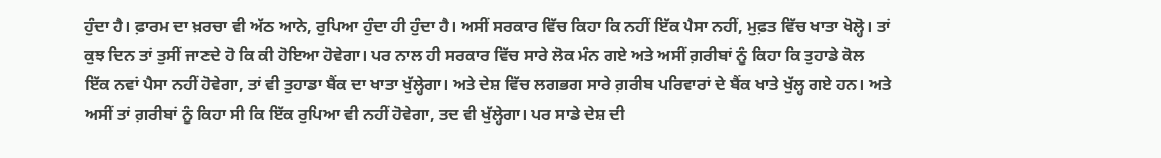ਹੁੰਦਾ ਹੈ। ਫ਼ਾਰਮ ਦਾ ਖ਼ਰਚਾ ਵੀ ਅੱਠ ਆਨੇ, ਰੁਪਿਆ ਹੁੰਦਾ ਹੀ ਹੁੰਦਾ ਹੈ। ਅਸੀਂ ਸਰਕਾਰ ਵਿੱਚ ਕਿਹਾ ਕਿ ਨਹੀਂ ਇੱਕ ਪੈਸਾ ਨਹੀਂ, ਮੁਫ਼ਤ ਵਿੱਚ ਖਾਤਾ ਖੋਲ੍ਹੋ। ਤਾਂ ਕੁਝ ਦਿਨ ਤਾਂ ਤੁਸੀਂ ਜਾਣਦੇ ਹੋ ਕਿ ਕੀ ਹੋਇਆ ਹੋਵੇਗਾ। ਪਰ ਨਾਲ ਹੀ ਸਰਕਾਰ ਵਿੱਚ ਸਾਰੇ ਲੋਕ ਮੰਨ ਗਏ ਅਤੇ ਅਸੀਂ ਗ਼ਰੀਬਾਂ ਨੂੰ ਕਿਹਾ ਕਿ ਤੁਹਾਡੇ ਕੋਲ ਇੱਕ ਨਵਾਂ ਪੈਸਾ ਨਹੀਂ ਹੋਵੇਗਾ, ਤਾਂ ਵੀ ਤੁਹਾਡਾ ਬੈਂਕ ਦਾ ਖਾਤਾ ਖੁੱਲ੍ਹੇਗਾ। ਅਤੇ ਦੇਸ਼ ਵਿੱਚ ਲਗਭਗ ਸਾਰੇ ਗ਼ਰੀਬ ਪਰਿਵਾਰਾਂ ਦੇ ਬੈਂਕ ਖਾਤੇ ਖੁੱਲ੍ਹ ਗਏ ਹਨ। ਅਤੇ ਅਸੀਂ ਤਾਂ ਗ਼ਰੀਬਾਂ ਨੂੰ ਕਿਹਾ ਸੀ ਕਿ ਇੱਕ ਰੁਪਿਆ ਵੀ ਨਹੀਂ ਹੋਵੇਗਾ, ਤਦ ਵੀ ਖੁੱਲ੍ਹੇਗਾ। ਪਰ ਸਾਡੇ ਦੇਸ਼ ਦੀ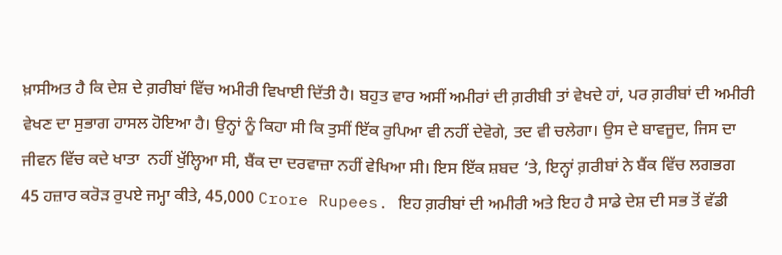ਖ਼ਾਸੀਅਤ ਹੈ ਕਿ ਦੇਸ਼ ਦੇ ਗ਼ਰੀਬਾਂ ਵਿੱਚ ਅਮੀਰੀ ਵਿਖਾਈ ਦਿੱਤੀ ਹੈ। ਬਹੁਤ ਵਾਰ ਅਸੀਂ ਅਮੀਰਾਂ ਦੀ ਗ਼ਰੀਬੀ ਤਾਂ ਵੇਖਦੇ ਹਾਂ, ਪਰ ਗ਼ਰੀਬਾਂ ਦੀ ਅਮੀਰੀ ਵੇਖਣ ਦਾ ਸੁਭਾਗ ਹਾਸਲ ਹੋਇਆ ਹੈ। ਉਨ੍ਹਾਂ ਨੂੰ ਕਿਹਾ ਸੀ ਕਿ ਤੁਸੀਂ ਇੱਕ ਰੁਪਿਆ ਵੀ ਨਹੀਂ ਦੇਵੋਗੇ, ਤਦ ਵੀ ਚਲੇਗਾ। ਉਸ ਦੇ ਬਾਵਜੂਦ, ਜਿਸ ਦਾ ਜੀਵਨ ਵਿੱਚ ਕਦੇ ਖਾਤਾ  ਨਹੀਂ ਖੁੱਲ੍ਹਿਆ ਸੀ, ਬੈਂਕ ਦਾ ਦਰਵਾਜ਼ਾ ਨਹੀਂ ਵੇਖਿਆ ਸੀ। ਇਸ ਇੱਕ ਸ਼ਬਦ ‘ਤੇ, ਇਨ੍ਹਾਂ ਗ਼ਰੀਬਾਂ ਨੇ ਬੈਂਕ ਵਿੱਚ ਲਗਭਗ 45 ਹਜ਼ਾਰ ਕਰੋੜ ਰੁਪਏ ਜਮ੍ਹਾ ਕੀਤੇ, 45,000 Crore Rupees. ਇਹ ਗ਼ਰੀਬਾਂ ਦੀ ਅਮੀਰੀ ਅਤੇ ਇਹ ਹੈ ਸਾਡੇ ਦੇਸ਼ ਦੀ ਸਭ ਤੋਂ ਵੱਡੀ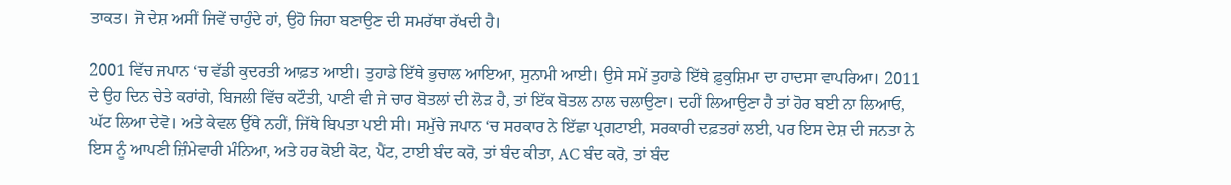ਤਾਕਤ। ਜੋ ਦੇਸ਼ ਅਸੀਂ ਜਿਵੇਂ ਚਾਹੁੰਦੇ ਹਾਂ, ਉਹੋ ਜਿਹਾ ਬਣਾਉਣ ਦੀ ਸਮਰੱਥਾ ਰੱਖਦੀ ਹੈ।

2001 ਵਿੱਚ ਜਪਾਨ ‘ਚ ਵੱਡੀ ਕੁਦਰਤੀ ਆਫ਼ਤ ਆਈ। ਤੁਹਾਡੇ ਇੱਥੇ ਭੁਚਾਲ ਆਇਆ, ਸੁਨਾਮੀ ਆਈ। ਉਸੇ ਸਮੇਂ ਤੁਹਾਡੇ ਇੱਥੇ ਫ਼ੁਕੁਸ਼ਿਮਾ ਦਾ ਹਾਦਸਾ ਵਾਪਰਿਆ। 2011 ਦੇ ਉਹ ਦਿਨ ਚੇਤੇ ਕਰਾਂਗੇ, ਬਿਜਲੀ ਵਿੱਚ ਕਟੌਤੀ, ਪਾਣੀ ਵੀ ਜੇ ਚਾਰ ਬੋਤਲਾਂ ਦੀ ਲੋੜ ਹੈ, ਤਾਂ ਇੱਕ ਬੋਤਲ ਨਾਲ ਚਲਾਉਣਾ। ਦਹੀਂ ਲਿਆਉਣਾ ਹੈ ਤਾਂ ਹੋਰ ਬਈ ਨਾ ਲਿਆਓ, ਘੱਟ ਲਿਆ ਦੇਵੋ। ਅਤੇ ਕੇਵਲ ਉੱਥੇ ਨਹੀਂ, ਜਿੱਥੇ ਬਿਪਤਾ ਪਈ ਸੀ। ਸਮੁੱਚੇ ਜਪਾਨ ‘ਚ ਸਰਕਾਰ ਨੇ ਇੱਛਾ ਪ੍ਰਗਟਾਈ, ਸਰਕਾਰੀ ਦਫ਼ਤਰਾਂ ਲਈ, ਪਰ ਇਸ ਦੇਸ਼ ਦੀ ਜਨਤਾ ਨੇ ਇਸ ਨੂੰ ਆਪਣੀ ਜ਼ਿੰਮੇਵਾਰੀ ਮੰਨਿਆ, ਅਤੇ ਹਰ ਕੋਈ ਕੋਟ, ਪੈਂਟ, ਟਾਈ ਬੰਦ ਕਰੋ, ਤਾਂ ਬੰਦ ਕੀਤਾ, AC ਬੰਦ ਕਰੋ, ਤਾਂ ਬੰਦ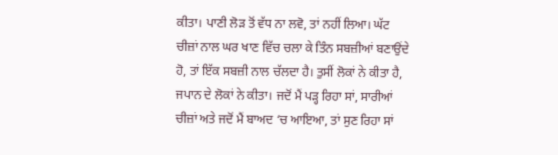ਕੀਤਾ। ਪਾਣੀ ਲੋੜ ਤੋਂ ਵੱਧ ਨਾ ਲਵੋ, ਤਾਂ ਨਹੀਂ ਲਿਆ। ਘੱਟ ਚੀਜ਼ਾਂ ਨਾਲ ਘਰ ਖਾਣ ਵਿੱਚ ਚਲਾ ਕੇ ਤਿੰਨ ਸਬਜ਼ੀਆਂ ਬਣਾਉਂਦੇ ਹੋ, ਤਾਂ ਇੱਕ ਸਬਜ਼ੀ ਨਾਲ ਚੱਲਦਾ ਹੈ। ਤੁਸੀਂ ਲੋਕਾਂ ਨੇ ਕੀਤਾ ਹੈ, ਜਪਾਨ ਦੇ ਲੋਕਾਂ ਨੇ ਕੀਤਾ। ਜਦੋਂ ਮੈਂ ਪੜ੍ਹ ਰਿਹਾ ਸਾਂ, ਸਾਰੀਆਂ ਚੀਜ਼ਾਂ ਅਤੇ ਜਦੋਂ ਮੈਂ ਬਾਅਦ ‘ਚ ਆਇਆ, ਤਾਂ ਸੁਣ ਰਿਹਾ ਸਾਂ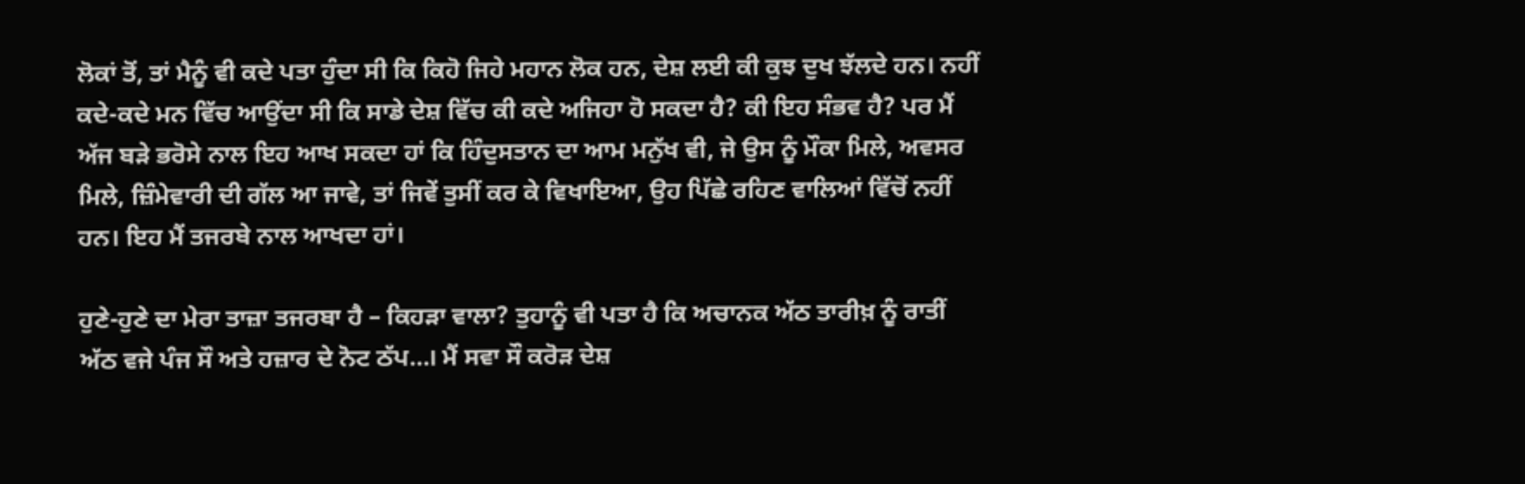ਲੋਕਾਂ ਤੋਂ, ਤਾਂ ਮੈਨੂੰ ਵੀ ਕਦੇ ਪਤਾ ਹੁੰਦਾ ਸੀ ਕਿ ਕਿਹੋ ਜਿਹੇ ਮਹਾਨ ਲੋਕ ਹਨ, ਦੇਸ਼ ਲਈ ਕੀ ਕੁਝ ਦੁਖ ਝੱਲਦੇ ਹਨ। ਨਹੀਂ ਕਦੇ-ਕਦੇ ਮਨ ਵਿੱਚ ਆਉਂਦਾ ਸੀ ਕਿ ਸਾਡੇ ਦੇਸ਼ ਵਿੱਚ ਕੀ ਕਦੇ ਅਜਿਹਾ ਹੋ ਸਕਦਾ ਹੈ? ਕੀ ਇਹ ਸੰਭਵ ਹੈ? ਪਰ ਮੈਂ ਅੱਜ ਬੜੇ ਭਰੋਸੇ ਨਾਲ ਇਹ ਆਖ ਸਕਦਾ ਹਾਂ ਕਿ ਹਿੰਦੁਸਤਾਨ ਦਾ ਆਮ ਮਨੁੱਖ ਵੀ, ਜੇ ਉਸ ਨੂੰ ਮੌਕਾ ਮਿਲੇ, ਅਵਸਰ ਮਿਲੇ, ਜ਼ਿੰਮੇਵਾਰੀ ਦੀ ਗੱਲ ਆ ਜਾਵੇ, ਤਾਂ ਜਿਵੇਂ ਤੁਸੀਂ ਕਰ ਕੇ ਵਿਖਾਇਆ, ਉਹ ਪਿੱਛੇ ਰਹਿਣ ਵਾਲਿਆਂ ਵਿੱਚੋਂ ਨਹੀਂ ਹਨ। ਇਹ ਮੈਂ ਤਜਰਬੇ ਨਾਲ ਆਖਦਾ ਹਾਂ।

ਹੁਣੇ-ਹੁਣੇ ਦਾ ਮੇਰਾ ਤਾਜ਼ਾ ਤਜਰਬਾ ਹੈ – ਕਿਹੜਾ ਵਾਲਾ? ਤੁਹਾਨੂੰ ਵੀ ਪਤਾ ਹੈ ਕਿ ਅਚਾਨਕ ਅੱਠ ਤਾਰੀਖ਼ ਨੂੰ ਰਾਤੀਂ ਅੱਠ ਵਜੇ ਪੰਜ ਸੌ ਅਤੇ ਹਜ਼ਾਰ ਦੇ ਨੋਟ ਠੱਪ…। ਮੈਂ ਸਵਾ ਸੌ ਕਰੋੜ ਦੇਸ਼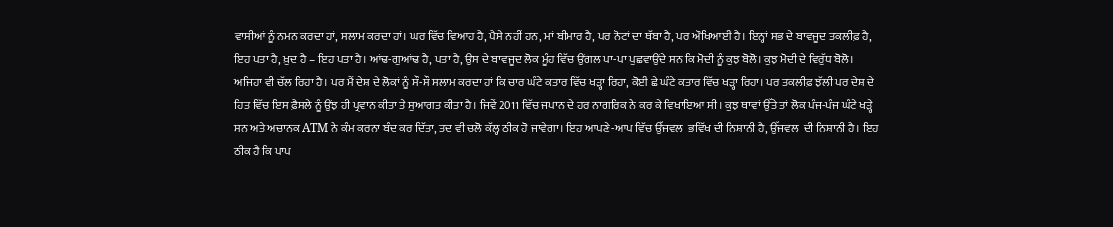ਵਾਸੀਆਂ ਨੂੰ ਨਮਨ ਕਰਦਾ ਹਾਂ, ਸਲਾਮ ਕਰਦਾ ਹਾਂ। ਘਰ ਵਿੱਚ ਵਿਆਹ ਹੈ, ਪੈਸੇ ਨਹੀਂ ਹਨ, ਮਾਂ ਬੀਮਾਰ ਹੈ, ਪਰ ਨੋਟਾਂ ਦਾ ਥੱਬਾ ਹੈ, ਪਰ ਔਖਿਆਈ ਹੈ। ਇਨ੍ਹਾਂ ਸਭ ਦੇ ਬਾਵਜੂਦ ਤਕਲੀਫ਼ ਹੈ, ਇਹ ਪਤਾ ਹੈ, ਖ਼ੁਦ ਹੈ – ਇਹ ਪਤਾ ਹੈ। ਆਂਢ-ਗੁਆਂਢ ਹੈ, ਪਤਾ ਹੈ, ਉਸ ਦੇ ਬਾਵਜੂਦ ਲੋਕ ਮੂੰਹ ਵਿੱਚ ਉਂਗਲ ਪਾ-ਪਾ ਪੁਛਵਾਉਂਦੇ ਸਨ ਕਿ ਮੋਦੀ ਨੂੰ ਕੁਝ ਬੋਲੋ। ਕੁਝ ਮੋਦੀ ਦੇ ਵਿਰੁੱਧ ਬੋਲੋ। ਅਜਿਹਾ ਵੀ ਚੱਲ ਰਿਹਾ ਹੈ। ਪਰ ਮੈਂ ਦੇਸ਼ ਦੇ ਲੋਕਾਂ ਨੂੰ ਸੌ-ਸੌ ਸਲਾਮ ਕਰਦਾ ਹਾਂ ਕਿ ਚਾਰ ਘੰਟੇ ਕਤਾਰ ਵਿੱਚ ਖੜ੍ਹਾ ਰਿਹਾ, ਕੋਈ ਛੇ ਘੰਟੇ ਕਤਾਰ ਵਿੱਚ ਖੜ੍ਹਾ ਰਿਹਾ। ਪਰ ਤਕਲੀਫ਼ ਝੱਲੀ ਪਰ ਦੇਸ਼ ਦੇ ਹਿਤ ਵਿੱਚ ਇਸ ਫ਼ੈਸਲੇ ਨੂੰ ਉਂਝ ਹੀ ਪ੍ਰਵਾਨ ਕੀਤਾ ਤੇ ਸੁਆਗਤ ਕੀਤਾ ਹੈ। ਜਿਵੇਂ 2011 ਵਿੱਚ ਜਪਾਨ ਦੇ ਹਰ ਨਾਗਰਿਕ ਨੇ ਕਰ ਕੇ ਵਿਖਾਇਆ ਸੀ। ਕੁਝ ਥਾਵਾਂ ਉੱਤੇ ਤਾਂ ਲੋਕ ਪੰਜ-ਪੰਜ ਘੰਟੇ ਖੜ੍ਹੇ ਸਨ ਅਤੇ ਅਚਾਨਕ ATM ਨੇ ਕੰਮ ਕਰਨਾ ਬੰਦ ਕਰ ਦਿੱਤਾ, ਤਦ ਵੀ ਚਲੋ ਕੱਲ੍ਹ ਠੀਕ ਹੋ ਜਾਵੇਗਾ। ਇਹ ਆਪਣੇ-ਆਪ ਵਿੱਚ ਉੱਜਵਲ  ਭਵਿੱਖ ਦੀ ਨਿਸ਼ਾਨੀ ਹੈ, ਉੱਜਵਲ  ਦੀ ਨਿਸ਼ਾਨੀ ਹੈ। ਇਹ ਠੀਕ ਹੈ ਕਿ ਪਾਪ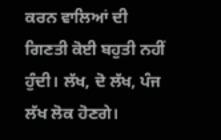ਕਰਨ ਵਾਲਿਆਂ ਦੀ ਗਿਣਤੀ ਕੋਈ ਬਹੁਤੀ ਨਹੀਂ ਹੁੰਦੀ। ਲੱਖ, ਦੋ ਲੱਖ, ਪੰਜ ਲੱਖ ਲੋਕ ਹੋਣਗੇ।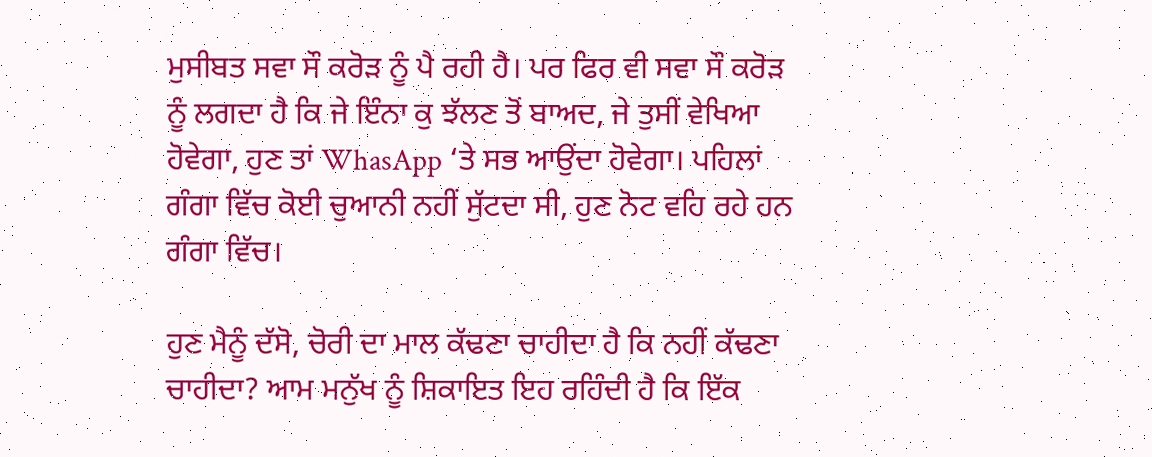ਮੁਸੀਬਤ ਸਵਾ ਸੌ ਕਰੋੜ ਨੂੰ ਪੈ ਰਹੀ ਹੈ। ਪਰ ਫਿਰ ਵੀ ਸਵਾ ਸੌ ਕਰੋੜ ਨੂੰ ਲਗਦਾ ਹੈ ਕਿ ਜੇ ਇੰਨਾ ਕੁ ਝੱਲਣ ਤੋਂ ਬਾਅਦ, ਜੇ ਤੁਸੀਂ ਵੇਖਿਆ ਹੋਵੇਗਾ, ਹੁਣ ਤਾਂ WhasApp ‘ਤੇ ਸਭ ਆਉਂਦਾ ਹੋਵੇਗਾ। ਪਹਿਲਾਂ ਗੰਗਾ ਵਿੱਚ ਕੋਈ ਚੁਆਨੀ ਨਹੀਂ ਸੁੱਟਦਾ ਸੀ, ਹੁਣ ਨੋਟ ਵਹਿ ਰਹੇ ਹਨ ਗੰਗਾ ਵਿੱਚ।

ਹੁਣ ਮੈਨੂੰ ਦੱਸੋ, ਚੋਰੀ ਦਾ ਮਾਲ ਕੱਢਣਾ ਚਾਹੀਦਾ ਹੈ ਕਿ ਨਹੀਂ ਕੱਢਣਾ ਚਾਹੀਦਾ? ਆਮ ਮਨੁੱਖ ਨੂੰ ਸ਼ਿਕਾਇਤ ਇਹ ਰਹਿੰਦੀ ਹੈ ਕਿ ਇੱਕ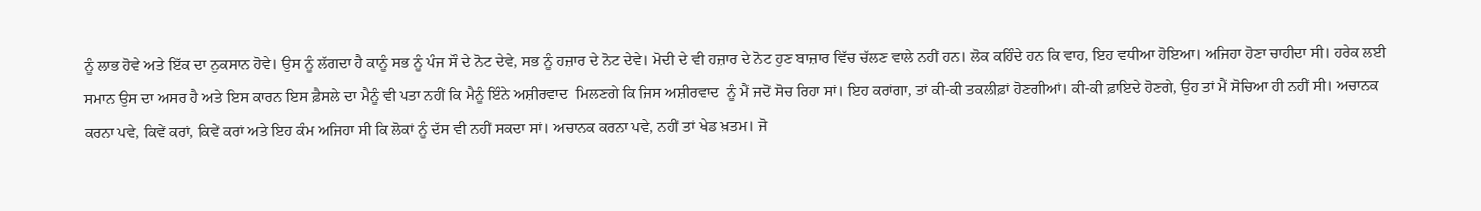ਨੂੰ ਲਾਭ ਹੋਵੇ ਅਤੇ ਇੱਕ ਦਾ ਨੁਕਸਾਨ ਹੋਵੇ। ਉਸ ਨੂੰ ਲੱਗਦਾ ਹੈ ਕਾਨੂੰ ਸਭ ਨੂੰ ਪੰਜ ਸੌ ਦੇ ਨੋਟ ਦੇਵੇ, ਸਭ ਨੂੰ ਹਜ਼ਾਰ ਦੇ ਨੋਟ ਦੇਵੇ। ਮੋਦੀ ਦੇ ਵੀ ਹਜ਼ਾਰ ਦੇ ਨੋਟ ਹੁਣ ਬਾਜ਼ਾਰ ਵਿੱਚ ਚੱਲਣ ਵਾਲੇ ਨਹੀਂ ਹਨ। ਲੋਕ ਕਹਿੰਦੇ ਹਨ ਕਿ ਵਾਹ, ਇਹ ਵਧੀਆ ਹੋਇਆ। ਅਜਿਹਾ ਹੋਣਾ ਚਾਹੀਦਾ ਸੀ। ਹਰੇਕ ਲਈ ਸਮਾਨ ਉਸ ਦਾ ਅਸਰ ਹੈ ਅਤੇ ਇਸ ਕਾਰਨ ਇਸ ਫ਼ੈਸਲੇ ਦਾ ਮੈਨੂੰ ਵੀ ਪਤਾ ਨਹੀਂ ਕਿ ਮੈਨੂੰ ਇੰਨੇ ਅਸ਼ੀਰਵਾਦ  ਮਿਲਣਗੇ ਕਿ ਜਿਸ ਅਸ਼ੀਰਵਾਦ  ਨੂੰ ਮੈਂ ਜਦੋਂ ਸੋਚ ਰਿਹਾ ਸਾਂ। ਇਹ ਕਰਾਂਗਾ, ਤਾਂ ਕੀ-ਕੀ ਤਕਲੀਫ਼ਾਂ ਹੋਣਗੀਆਂ। ਕੀ-ਕੀ ਫ਼ਾਇਦੇ ਹੋਣਗੇ, ਉਹ ਤਾਂ ਮੈਂ ਸੋਚਿਆ ਹੀ ਨਹੀਂ ਸੀ। ਅਚਾਨਕ ਕਰਨਾ ਪਵੇ, ਕਿਵੇਂ ਕਰਾਂ, ਕਿਵੇਂ ਕਰਾਂ ਅਤੇ ਇਹ ਕੰਮ ਅਜਿਹਾ ਸੀ ਕਿ ਲੋਕਾਂ ਨੂੰ ਦੱਸ ਵੀ ਨਹੀਂ ਸਕਦਾ ਸਾਂ। ਅਚਾਨਕ ਕਰਨਾ ਪਵੇ, ਨਹੀਂ ਤਾਂ ਖੇਡ ਖ਼ਤਮ। ਜੋ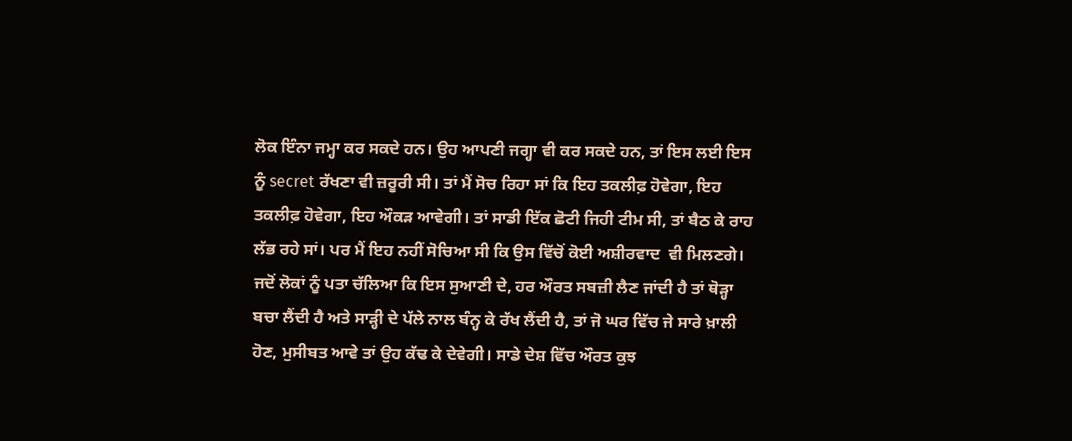ਲੋਕ ਇੰਨਾ ਜਮ੍ਹਾ ਕਰ ਸਕਦੇ ਹਨ। ਉਹ ਆਪਣੀ ਜਗ੍ਹਾ ਵੀ ਕਰ ਸਕਦੇ ਹਨ, ਤਾਂ ਇਸ ਲਈ ਇਸ ਨੂੰ secret ਰੱਖਣਾ ਵੀ ਜ਼ਰੂਰੀ ਸੀ। ਤਾਂ ਮੈਂ ਸੋਚ ਰਿਹਾ ਸਾਂ ਕਿ ਇਹ ਤਕਲੀਫ਼ ਹੋਵੇਗਾ, ਇਹ ਤਕਲੀਫ਼ ਹੋਵੇਗਾ, ਇਹ ਔਕੜ ਆਵੇਗੀ। ਤਾਂ ਸਾਡੀ ਇੱਕ ਛੋਟੀ ਜਿਹੀ ਟੀਮ ਸੀ, ਤਾਂ ਬੈਠ ਕੇ ਰਾਹ ਲੱਭ ਰਹੇ ਸਾਂ। ਪਰ ਮੈਂ ਇਹ ਨਹੀਂ ਸੋਚਿਆ ਸੀ ਕਿ ਉਸ ਵਿੱਚੋਂ ਕੋਈ ਅਸ਼ੀਰਵਾਦ  ਵੀ ਮਿਲਣਗੇ। ਜਦੋਂ ਲੋਕਾਂ ਨੂੰ ਪਤਾ ਚੱਲਿਆ ਕਿ ਇਸ ਸੁਆਣੀ ਦੇ, ਹਰ ਔਰਤ ਸਬਜ਼ੀ ਲੈਣ ਜਾਂਦੀ ਹੈ ਤਾਂ ਥੋੜ੍ਹਾ ਬਚਾ ਲੈਂਦੀ ਹੈ ਅਤੇ ਸਾੜ੍ਹੀ ਦੇ ਪੱਲੇ ਨਾਲ ਬੰਨ੍ਹ ਕੇ ਰੱਖ ਲੈਂਦੀ ਹੈ, ਤਾਂ ਜੋ ਘਰ ਵਿੱਚ ਜੇ ਸਾਰੇ ਖ਼ਾਲੀ ਹੋਣ, ਮੁਸੀਬਤ ਆਵੇ ਤਾਂ ਉਹ ਕੱਢ ਕੇ ਦੇਵੇਗੀ। ਸਾਡੇ ਦੇਸ਼ ਵਿੱਚ ਔਰਤ ਕੁਝ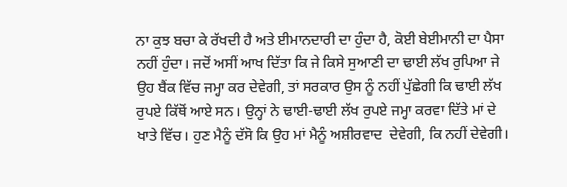ਨਾ ਕੁਝ ਬਚਾ ਕੇ ਰੱਖਦੀ ਹੈ ਅਤੇ ਈਮਾਨਦਾਰੀ ਦਾ ਹੁੰਦਾ ਹੈ, ਕੋਈ ਬੇਈਮਾਨੀ ਦਾ ਪੈਸਾ ਨਹੀਂ ਹੁੰਦਾ। ਜਦੋਂ ਅਸੀਂ ਆਖ ਦਿੱਤਾ ਕਿ ਜੇ ਕਿਸੇ ਸੁਆਣੀ ਦਾ ਢਾਈ ਲੱਖ ਰੁਪਿਆ ਜੇ ਉਹ ਬੈਂਕ ਵਿੱਚ ਜਮ੍ਹਾ ਕਰ ਦੇਵੇਗੀ, ਤਾਂ ਸਰਕਾਰ ਉਸ ਨੂੰ ਨਹੀਂ ਪੁੱਛੇਗੀ ਕਿ ਢਾਈ ਲੱਖ ਰੁਪਏ ਕਿੱਥੋਂ ਆਏ ਸਨ। ਉਨ੍ਹਾਂ ਨੇ ਢਾਈ-ਢਾਈ ਲੱਖ ਰੁਪਏ ਜਮ੍ਹਾ ਕਰਵਾ ਦਿੱਤੇ ਮਾਂ ਦੇ ਖਾਤੇ ਵਿੱਚ। ਹੁਣ ਮੈਨੂੰ ਦੱਸੋ ਕਿ ਉਹ ਮਾਂ ਮੈਨੂੰ ਅਸ਼ੀਰਵਾਦ  ਦੇਵੇਗੀ, ਕਿ ਨਹੀਂ ਦੇਵੇਗੀ।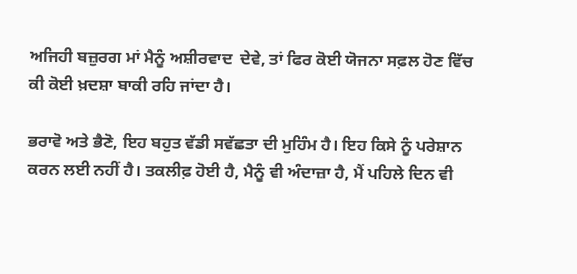ਅਜਿਹੀ ਬਜ਼ੁਰਗ ਮਾਂ ਮੈਨੂੰ ਅਸ਼ੀਰਵਾਦ  ਦੇਵੇ, ਤਾਂ ਫਿਰ ਕੋਈ ਯੋਜਨਾ ਸਫ਼ਲ ਹੋਣ ਵਿੱਚ ਕੀ ਕੋਈ ਖ਼ਦਸ਼ਾ ਬਾਕੀ ਰਹਿ ਜਾਂਦਾ ਹੈ।

ਭਰਾਵੋ ਅਤੇ ਭੈਣੋ, ਇਹ ਬਹੁਤ ਵੱਡੀ ਸਵੱਛਤਾ ਦੀ ਮੁਹਿੰਮ ਹੈ। ਇਹ ਕਿਸੇ ਨੂੰ ਪਰੇਸ਼ਾਨ ਕਰਨ ਲਈ ਨਹੀਂ ਹੈ। ਤਕਲੀਫ਼ ਹੋਈ ਹੈ, ਮੈਨੂੰ ਵੀ ਅੰਦਾਜ਼ਾ ਹੈ, ਮੈਂ ਪਹਿਲੇ ਦਿਨ ਵੀ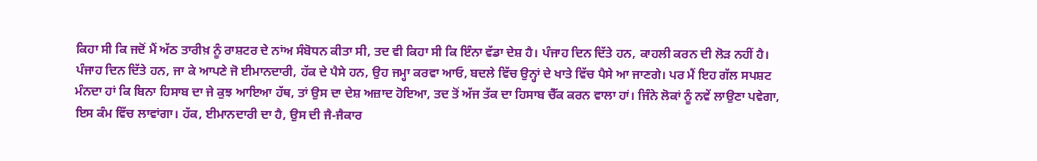ਕਿਹਾ ਸੀ ਕਿ ਜਦੋਂ ਮੈਂ ਅੱਠ ਤਾਰੀਖ਼ ਨੂੰ ਰਾਸ਼ਟਰ ਦੇ ਨਾਂਅ ਸੰਬੋਧਨ ਕੀਤਾ ਸੀ, ਤਦ ਵੀ ਕਿਹਾ ਸੀ ਕਿ ਇੰਨਾ ਵੱਡਾ ਦੇਸ਼ ਹੈ। ਪੰਜਾਹ ਦਿਨ ਦਿੱਤੇ ਹਨ, ਕਾਹਲੀ ਕਰਨ ਦੀ ਲੋੜ ਨਹੀਂ ਹੈ। ਪੰਜਾਹ ਦਿਨ ਦਿੱਤੇ ਹਨ, ਜਾ ਕੇ ਆਪਣੇ ਜੋ ਈਮਾਨਦਾਰੀ, ਹੱਕ ਦੇ ਪੈਸੇ ਹਨ, ਉਹ ਜਮ੍ਹਾ ਕਰਵਾ ਆਓ, ਬਦਲੇ ਵਿੱਚ ਉਨ੍ਹਾਂ ਦੇ ਖਾਤੇ ਵਿੱਚ ਪੈਸੇ ਆ ਜਾਣਗੇ। ਪਰ ਮੈਂ ਇਹ ਗੱਲ ਸਪਸ਼ਟ ਮੰਨਦਾ ਹਾਂ ਕਿ ਬਿਨਾ ਹਿਸਾਬ ਦਾ ਜੇ ਕੁਝ ਆਇਆ ਹੱਥ, ਤਾਂ ਉਸ ਦਾ ਦੇਸ਼ ਅਜ਼ਾਦ ਹੋਇਆ, ਤਦ ਤੋਂ ਅੱਜ ਤੱਕ ਦਾ ਹਿਸਾਬ ਚੈੱਕ ਕਰਨ ਵਾਲਾ ਹਾਂ। ਜਿੰਨੇ ਲੋਕਾਂ ਨੂੰ ਨਵੇਂ ਲਾਉਣਾ ਪਵੇਗਾ, ਇਸ ਕੰਮ ਵਿੱਚ ਲਾਵਾਂਗਾ। ਹੱਕ, ਈਮਾਨਦਾਰੀ ਦਾ ਹੈ, ਉਸ ਦੀ ਜੈ-ਜੈਕਾਰ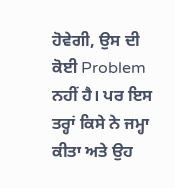ਹੋਵੇਗੀ, ਉਸ ਦੀ ਕੋਈ Problem ਨਹੀਂ ਹੈ। ਪਰ ਇਸ ਤਰ੍ਹਾਂ ਕਿਸੇ ਨੇ ਜਮ੍ਹਾ ਕੀਤਾ ਅਤੇ ਉਹ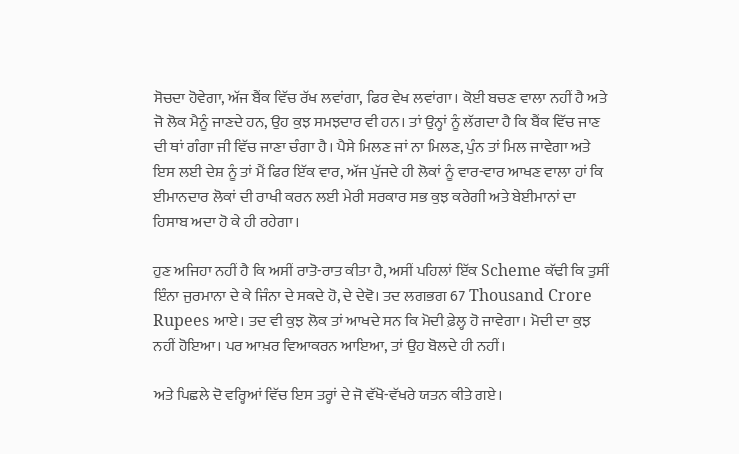ਸੋਚਦਾ ਹੋਵੇਗਾ, ਅੱਜ ਬੈਂਕ ਵਿੱਚ ਰੱਖ ਲਵਾਂਗਾ, ਫਿਰ ਵੇਖ ਲਵਾਂਗਾ। ਕੋਈ ਬਚਣ ਵਾਲਾ ਨਹੀਂ ਹੈ ਅਤੇ ਜੋ ਲੋਕ ਮੈਨੂੰ ਜਾਣਦੇ ਹਨ, ਉਹ ਕੁਝ ਸਮਝਦਾਰ ਵੀ ਹਨ। ਤਾਂ ਉਨ੍ਹਾਂ ਨੂੰ ਲੱਗਦਾ ਹੈ ਕਿ ਬੈਂਕ ਵਿੱਚ ਜਾਣ ਦੀ ਥਾਂ ਗੰਗਾ ਜੀ ਵਿੱਚ ਜਾਣਾ ਚੰਗਾ ਹੈ। ਪੈਸੇ ਮਿਲਣ ਜਾਂ ਨਾ ਮਿਲਣ, ਪੁੰਨ ਤਾਂ ਮਿਲ ਜਾਵੇਗਾ ਅਤੇ ਇਸ ਲਈ ਦੇਸ਼ ਨੂੰ ਤਾਂ ਮੈਂ ਫਿਰ ਇੱਕ ਵਾਰ, ਅੱਜ ਪੁੱਜਦੇ ਹੀ ਲੋਕਾਂ ਨੂੰ ਵਾਰ-ਵਾਰ ਆਖਣ ਵਾਲਾ ਹਾਂ ਕਿ ਈਮਾਨਦਾਰ ਲੋਕਾਂ ਦੀ ਰਾਖੀ ਕਰਨ ਲਈ ਮੇਰੀ ਸਰਕਾਰ ਸਭ ਕੁਝ ਕਰੇਗੀ ਅਤੇ ਬੇਈਮਾਨਾਂ ਦਾ ਹਿਸਾਬ ਅਦਾ ਹੋ ਕੇ ਹੀ ਰਹੇਗਾ।

ਹੁਣ ਅਜਿਹਾ ਨਹੀਂ ਹੈ ਕਿ ਅਸੀਂ ਰਾਤੋ-ਰਾਤ ਕੀਤਾ ਹੈ, ਅਸੀਂ ਪਹਿਲਾਂ ਇੱਕ Scheme ਕੱਢੀ ਕਿ ਤੁਸੀਂ ਇੰਨਾ ਜੁਰਮਾਨਾ ਦੇ ਕੇ ਜਿੰਨਾ ਦੇ ਸਕਦੇ ਹੋ, ਦੇ ਦੇਵੋ। ਤਦ ਲਗਭਗ 67 Thousand Crore Rupees ਆਏ। ਤਦ ਵੀ ਕੁਝ ਲੋਕ ਤਾਂ ਆਖਦੇ ਸਨ ਕਿ ਮੋਦੀ ਫ਼ੇਲ੍ਹ ਹੋ ਜਾਵੇਗਾ। ਮੋਦੀ ਦਾ ਕੁਝ ਨਹੀਂ ਹੋਇਆ। ਪਰ ਆਖ਼ਰ ਵਿਆਕਰਨ ਆਇਆ, ਤਾਂ ਉਹ ਬੋਲਦੇ ਹੀ ਨਹੀਂ।

ਅਤੇ ਪਿਛਲੇ ਦੋ ਵਰ੍ਹਿਆਂ ਵਿੱਚ ਇਸ ਤਰ੍ਹਾਂ ਦੇ ਜੋ ਵੱਖੋ-ਵੱਖਰੇ ਯਤਨ ਕੀਤੇ ਗਏ।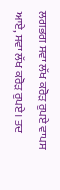ਲਗਭਗ ਸਵਾ ਲੱਖ ਕਰੋੜ ਰੁਪਏ ਵਾਪਸ ਆਏ, ਸਵਾ ਲੱਖ ਕਰੋੜ ਰੁਪਏ। ਤਦ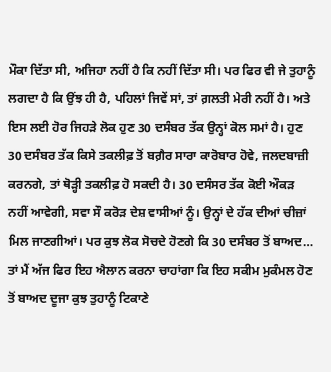ਮੌਕਾ ਦਿੱਤਾ ਸੀ, ਅਜਿਹਾ ਨਹੀਂ ਹੈ ਕਿ ਨਹੀਂ ਦਿੱਤਾ ਸੀ। ਪਰ ਫਿਰ ਵੀ ਜੇ ਤੁਹਾਨੂੰ ਲਗਦਾ ਹੈ ਕਿ ਉਂਝ ਹੀ ਹੈ, ਪਹਿਲਾਂ ਜਿਵੇਂ ਸਾਂ, ਤਾਂ ਗ਼ਲਤੀ ਮੇਰੀ ਨਹੀਂ ਹੈ। ਅਤੇ ਇਸ ਲਈ ਹੋਰ ਜਿਹੜੇ ਲੋਕ ਹੁਣ 30 ਦਸੰਬਰ ਤੱਕ ਉਨ੍ਹਾਂ ਕੋਲ ਸਮਾਂ ਹੈ। ਹੁਣ 30 ਦਸੰਬਰ ਤੱਕ ਕਿਸੇ ਤਕਲੀਫ਼ ਤੋਂ ਬਗ਼ੈਰ ਸਾਰਾ ਕਾਰੋਬਾਰ ਹੋਵੇ, ਜਲਦਬਾਜ਼ੀ ਕਰਨਗੇ, ਤਾਂ ਥੋੜ੍ਹੀ ਤਕਲੀਫ਼ ਹੋ ਸਕਦੀ ਹੈ। 30 ਦਸੰਸਰ ਤੱਕ ਕੋਈ ਔਕੜ ਨਹੀਂ ਆਵੇਗੀ, ਸਵਾ ਸੌ ਕਰੋੜ ਦੇਸ਼ ਵਾਸੀਆਂ ਨੂੰ। ਉਨ੍ਹਾਂ ਦੇ ਹੱਕ ਦੀਆਂ ਚੀਜ਼ਾਂ ਮਿਲ ਜਾਣਗੀਆਂ। ਪਰ ਕੁਝ ਲੋਕ ਸੋਚਦੇ ਹੋਣਗੇ ਕਿ 30 ਦਸੰਬਰ ਤੋਂ ਬਾਅਦ… ਤਾਂ ਮੈਂ ਅੱਜ ਫਿਰ ਇਹ ਐਲਾਨ ਕਰਨਾ ਚਾਹਾਂਗਾ ਕਿ ਇਹ ਸਕੀਮ ਮੁਕੰਮਲ ਹੋਣ ਤੋਂ ਬਾਅਦ ਦੂਜਾ ਕੁਝ ਤੁਹਾਨੂੰ ਟਿਕਾਣੇ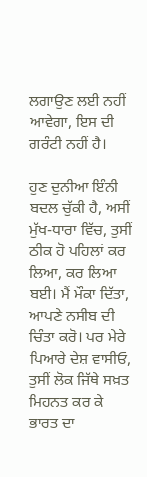ਲਗਾਉਣ ਲਈ ਨਹੀਂ ਆਵੇਗਾ, ਇਸ ਦੀ ਗਰੰਟੀ ਨਹੀਂ ਹੈ।

ਹੁਣ ਦੁਨੀਆ ਇੰਨੀ ਬਦਲ ਚੁੱਕੀ ਹੈ, ਅਸੀਂ ਮੁੱਖ-ਧਾਰਾ ਵਿੱਚ, ਤੁਸੀਂ ਠੀਕ ਹੋ ਪਹਿਲਾਂ ਕਰ ਲਿਆ, ਕਰ ਲਿਆ ਬਈ। ਮੈਂ ਮੌਕਾ ਦਿੱਤਾ, ਆਪਣੇ ਨਸੀਬ ਦੀ ਚਿੰਤਾ ਕਰੋ। ਪਰ ਮੇਰੇ ਪਿਆਰੇ ਦੇਸ਼ ਵਾਸੀਓ, ਤੁਸੀਂ ਲੋਕ ਜਿੱਥੇ ਸਖ਼ਤ ਮਿਹਨਤ ਕਰ ਕੇ ਭਾਰਤ ਦਾ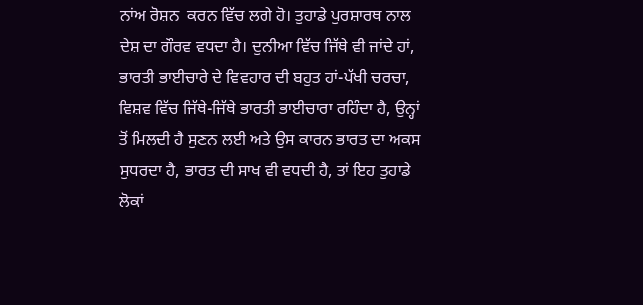ਨਾਂਅ ਰੋਸ਼ਨ  ਕਰਨ ਵਿੱਚ ਲਗੇ ਹੋ। ਤੁਹਾਡੇ ਪੁਰਸ਼ਾਰਥ ਨਾਲ ਦੇਸ਼ ਦਾ ਗੌਰਵ ਵਧਦਾ ਹੈ। ਦੁਨੀਆ ਵਿੱਚ ਜਿੱਥੇ ਵੀ ਜਾਂਦੇ ਹਾਂ, ਭਾਰਤੀ ਭਾਈਚਾਰੇ ਦੇ ਵਿਵਹਾਰ ਦੀ ਬਹੁਤ ਹਾਂ-ਪੱਖੀ ਚਰਚਾ, ਵਿਸ਼ਵ ਵਿੱਚ ਜਿੱਥੇ-ਜਿੱਥੇ ਭਾਰਤੀ ਭਾਈਚਾਰਾ ਰਹਿੰਦਾ ਹੈ, ਉਨ੍ਹਾਂ ਤੋਂ ਮਿਲਦੀ ਹੈ ਸੁਣਨ ਲਈ ਅਤੇ ਉਸ ਕਾਰਨ ਭਾਰਤ ਦਾ ਅਕਸ ਸੁਧਰਦਾ ਹੈ, ਭਾਰਤ ਦੀ ਸਾਖ ਵੀ ਵਧਦੀ ਹੈ, ਤਾਂ ਇਹ ਤੁਹਾਡੇ ਲੋਕਾਂ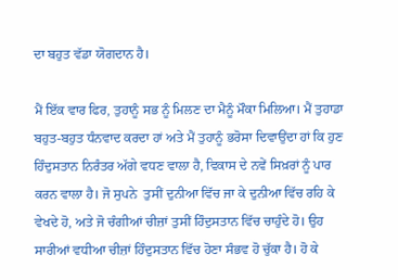ਦਾ ਬਹੁਤ ਵੱਡਾ ਯੋਗਦਾਨ ਹੈ।

ਮੈਂ ਇੱਕ ਵਾਰ ਫਿਰ, ਤੁਹਾਨੂੰ ਸਭ ਨੂੰ ਮਿਲਣ ਦਾ ਮੈਨੂੰ ਮੌਕਾ ਮਿਲਿਆ। ਮੈਂ ਤੁਹਾਡਾ ਬਹੁਤ-ਬਹੁਤ ਧੰਨਵਾਦ ਕਰਦਾ ਹਾਂ ਅਤੇ ਮੈਂ ਤੁਹਾਨੂੰ ਭਰੋਸਾ ਦਿਵਾਉਂਦਾ ਹਾਂ ਕਿ ਹੁਣ ਹਿੰਦੁਸਤਾਨ ਨਿਰੰਤਰ ਅੱਗੇ ਵਧਣ ਵਾਲਾ ਹੈ, ਵਿਕਾਸ ਦੇ ਨਵੇਂ ਸਿਖ਼ਰਾਂ ਨੂੰ ਪਾਰ ਕਰਨ ਵਾਲਾ ਹੈ। ਜੋ ਸੁਪਨੇ  ਤੁਸੀਂ ਦੁਨੀਆ ਵਿੱਚ ਜਾ ਕੇ ਦੁਨੀਆ ਵਿੱਚ ਰਹਿ ਕੇ ਵੇਖਦੇ ਹੋ, ਅਤੇ ਜੋ ਚੰਗੀਆਂ ਚੀਜ਼ਾਂ ਤੁਸੀਂ ਹਿੰਦੁਸਤਾਨ ਵਿੱਚ ਚਾਹੁੰਦੇ ਹੋ। ਉਹ ਸਾਰੀਆਂ ਵਧੀਆ ਚੀਜ਼ਾਂ ਹਿੰਦੁਸਤਾਨ ਵਿੱਚ ਹੋਣਾ ਸੰਭਵ ਹੋ ਚੁੱਕਾ ਹੈ। ਹੋ ਕੇ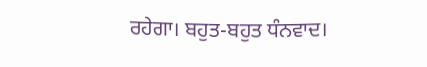ਰਹੇਗਾ। ਬਹੁਤ-ਬਹੁਤ ਧੰਨਵਾਦ।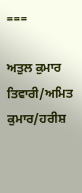===

ਅਤੁਲ ਕੁਮਾਰ ਤਿਵਾਰੀ/ਅਮਿਤ ਕੁਮਾਰ/ਹਰੀਸ਼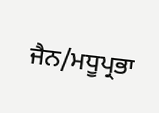ਜੈਨ/ਮਧੂਪ੍ਰਭਾ